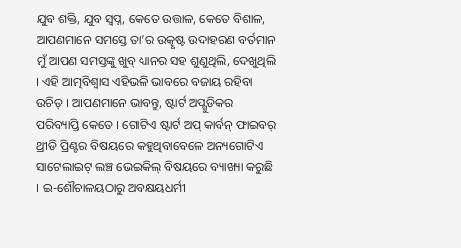ଯୁବ ଶକ୍ତି, ଯୁବ ସ୍ୱପ୍ନ, କେତେ ଉତ୍ତାଳ, କେତେ ବିଶାଳ, ଆପଣମାନେ ସମସ୍ତେ ତା’ର ଉତ୍କୃଷ୍ଟ ଉଦାହରଣ ବର୍ତମାନ ମୁଁ ଆପଣ ସମସ୍ତଙ୍କୁ ଖୁବ୍ ଧ୍ୟାନର ସହ ଶୁଣୁଥିଲି, ଦେଖୁଥିଲି । ଏହି ଆତ୍ମବିଶ୍ୱାସ ଏହିଭଳି ଭାବରେ ବଜାୟ ରହିବା ଉଚିତ୍ । ଆପଣମାନେ ଭାବନ୍ତୁ, ଷ୍ଟାର୍ଟ ଅପ୍ଗୁଡିକର ପରିବ୍ୟାପ୍ତି କେତେ । ଗୋଟିଏ ଷ୍ଟାର୍ଟ ଅପ୍ କାର୍ବନ୍ ଫାଇବର୍ ଥ୍ରୀଡି ପ୍ରିଣ୍ଟର ବିଷୟରେ କହୁଥିବାବେଳେ ଅନ୍ୟଗୋଟିଏ ସାଟେଲାଇଟ୍ ଲଞ୍ଚ ଭେଇକିଲ୍ ବିଷୟରେ ବ୍ୟାଖ୍ୟା କରୁଛି । ଇ-ଶୌଚାଳୟଠାରୁ ଅବକ୍ଷୟଧର୍ମୀ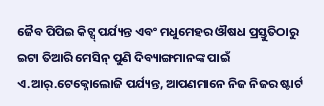ଜୈବ ପିପିଇ କିଟ୍ସ୍ ପର୍ଯ୍ୟନ୍ତ ଏବଂ ମଧୁମେହର ଔଷଧ ପ୍ରସ୍ତୁତିଠାରୁ ଇଟା ତିଆରି ମେସିନ୍ ପୁଣି ଦିବ୍ୟାଙ୍ଗମାନଙ୍କ ପାଇଁ ଏ.ଆର୍.ଟେକ୍ନୋଲୋଜି ପର୍ଯ୍ୟନ୍ତ, ଆପଣମାନେ ନିଜ ନିଜର ଷ୍ଟାର୍ଟ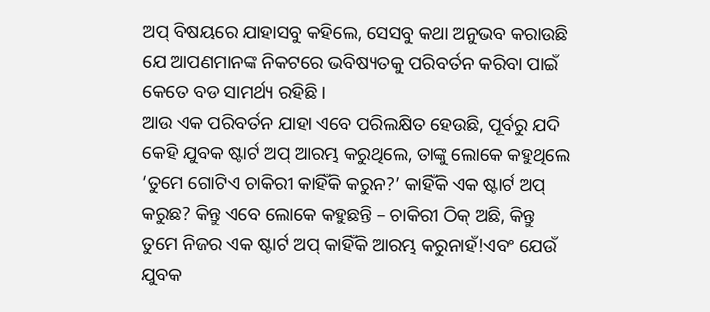ଅପ୍ ବିଷୟରେ ଯାହାସବୁ କହିଲେ, ସେସବୁ କଥା ଅନୁଭବ କରାଉଛି ଯେ ଆପଣମାନଙ୍କ ନିକଟରେ ଭବିଷ୍ୟତକୁ ପରିବର୍ତନ କରିବା ପାଇଁ କେତେ ବଡ ସାମର୍ଥ୍ୟ ରହିଛି ।
ଆଉ ଏକ ପରିବର୍ତନ ଯାହା ଏବେ ପରିଲକ୍ଷିତ ହେଉଛି, ପୂର୍ବରୁ ଯଦି କେହି ଯୁବକ ଷ୍ଟାର୍ଟ ଅପ୍ ଆରମ୍ଭ କରୁଥିଲେ, ତାଙ୍କୁ ଲୋକେ କହୁଥିଲେ ‘ତୁମେ ଗୋଟିଏ ଚାକିରୀ କାହିଁକି କରୁନ?’ କାହିଁକି ଏକ ଷ୍ଟାର୍ଟ ଅପ୍ କରୁଛ? କିନ୍ତୁ ଏବେ ଲୋକେ କହୁଛନ୍ତି – ଚାକିରୀ ଠିକ୍ ଅଛି, କିନ୍ତୁ ତୁମେ ନିଜର ଏକ ଷ୍ଟାର୍ଟ ଅପ୍ କାହିଁକି ଆରମ୍ଭ କରୁନାହଁ!ଏବଂ ଯେଉଁ ଯୁବକ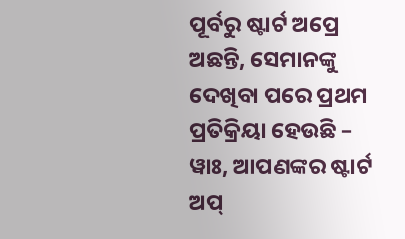ପୂର୍ବରୁ ଷ୍ଟାର୍ଟ ଅପ୍ରେ ଅଛନ୍ତି, ସେମାନଙ୍କୁ ଦେଖିବା ପରେ ପ୍ରଥମ ପ୍ରତିକ୍ରିୟା ହେଉଛି – ୱାଃ, ଆପଣଙ୍କର ଷ୍ଟାର୍ଟ ଅପ୍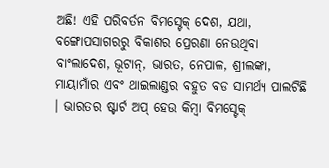ଅଛି! ଏହି ପରିବର୍ତନ ବିମସ୍ଟେକ୍ ଦେଶ, ଯଥା, ବଙ୍ଗୋପସାଗରରୁ ବିକାଶର ପ୍ରେରଣା ନେଉଥିବା ବାଂଲାଦେଶ, ଭୂଟାନ୍, ଭାରତ, ନେପାଳ, ଶ୍ରୀଲଙ୍କା, ମାୟାମାଁର ଏବଂ ଥାଇଲାଣ୍ଡର ବହୁତ ବଡ ସାମର୍ଥ୍ୟ ପାଲଟିଛି । ଭାରତର ଷ୍ଟାର୍ଟ ଅପ୍ ହେଉ କିମ୍ବା ବିମସ୍ଟେକ୍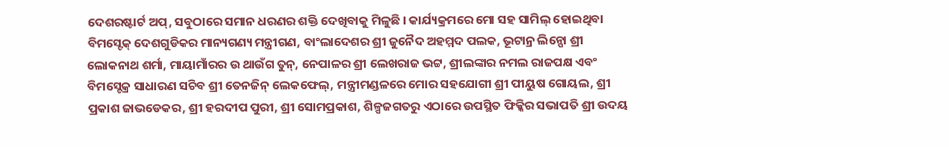ଦେଶରଷ୍ଟାର୍ଟ ଅପ୍, ସବୁଠାରେ ସମାନ ଧରଣର ଶକ୍ତି ଦେଖିବାକୁ ମିଳୁଛି । କାର୍ଯ୍ୟକ୍ରମରେ ମୋ ସହ ସାମିଲ୍ ହୋଇଥିବା ବିମସ୍ଟେକ୍ ଦେଶଗୁଡିକର ମାନ୍ୟଗଣ୍ୟ ମନ୍ତ୍ରୀଗଣ, ବାଂଲାଦେଶର ଶ୍ରୀ ଜୁନୈଦ ଅହମ୍ମଦ ପଲକ, ଭୂଟାନ୍ର ଲିନ୍ପୋ ଶ୍ରୀ ଲୋକନାଥ ଶର୍ମା, ମାୟାମାଁରର ଉ ଥାଉଁଗ ତୁନ୍, ନେପାଳର ଶ୍ରୀ ଲେଖରାଜ ଭଟ୍ଟ, ଶ୍ରୀଲଙ୍କାର ନମଲ ରାଜପକ୍ଷ ଏବଂ ବିମସ୍ଟେକ୍ର ସାଧାରଣ ସଚିବ ଶ୍ରୀ ତେନଜିନ୍ ଲେକଫେଲ୍, ମନ୍ତ୍ରୀମଣ୍ଡଳରେ ମୋର ସହଯୋଗୀ ଶ୍ରୀ ପୀୟୁଷ ଗୋୟଲ, ଶ୍ରୀ ପ୍ରକାଶ ଜାଭଡେକର, ଶ୍ରୀ ହରଦୀପ ପୁରୀ, ଶ୍ରୀ ସୋମପ୍ରକାଶ, ଶିଳ୍ପଜଗତରୁ ଏଠାରେ ଉପସ୍ଥିତ ଫିକ୍କିର ସଭାପତି ଶ୍ରୀ ଉଦୟ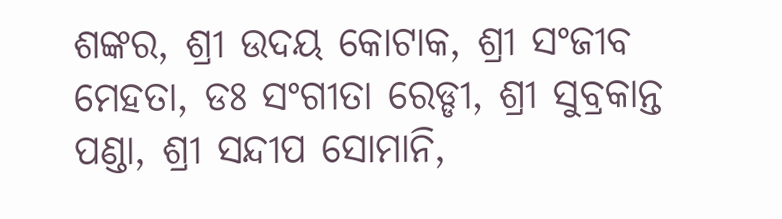ଶଙ୍କର, ଶ୍ରୀ ଉଦୟ କୋଟାକ, ଶ୍ରୀ ସଂଜୀବ ମେହତା, ଡଃ ସଂଗୀତା ରେଡ୍ଡୀ, ଶ୍ରୀ ସୁବ୍ରକାନ୍ତ ପଣ୍ଡା, ଶ୍ରୀ ସନ୍ଦୀପ ସୋମାନି,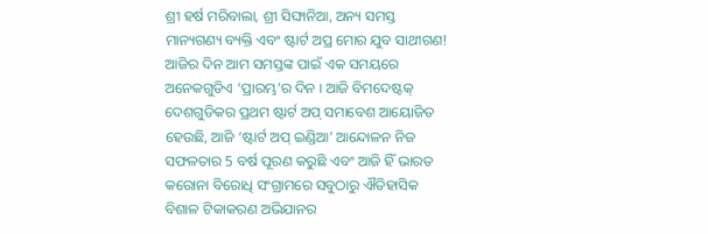ଶ୍ରୀ ହର୍ଷ ମରିବାଲା, ଶ୍ରୀ ସିଙ୍ଘାନିଆ, ଅନ୍ୟ ସମସ୍ତ ମାନ୍ୟଗଣ୍ୟ ବ୍ୟକ୍ତି ଏବଂ ଷ୍ଟାର୍ଟ ଅପ୍ର ମୋର ଯୁବ ସାଥୀଗଣ!
ଆଜିର ଦିନ ଆମ ସମସ୍ତଙ୍କ ପାଇଁ ଏକ ସମୟରେ ଅନେକଗୁଡିଏ ‘ପ୍ରାରମ୍ଭ’ର ଦିନ । ଆଜି ବିମଦେଷ୍ଟକ୍ ଦେଶଗୁଡିକର ପ୍ରଥମ ଷ୍ଟାର୍ଟ ଅପ୍ ସମାବେଶ ଆୟୋଜିତ ହେଉଛି, ଆଜି ‘ଷ୍ଟାର୍ଟ ଅପ୍ ଇଣ୍ଡିଆ’ ଆନ୍ଦୋଳନ ନିଜ ସଫଳତାର 5 ବର୍ଷ ପୂରଣ କରୁଛି ଏବଂ ଆଜି ହିଁ ଭାରତ କରୋନା ବିରୋଧି ସଂଗ୍ରାମରେ ସବୁଠାରୁ ଐତିହାସିକ ବିଶାଳ ଟିକାକରଣ ଅଭିଯାନର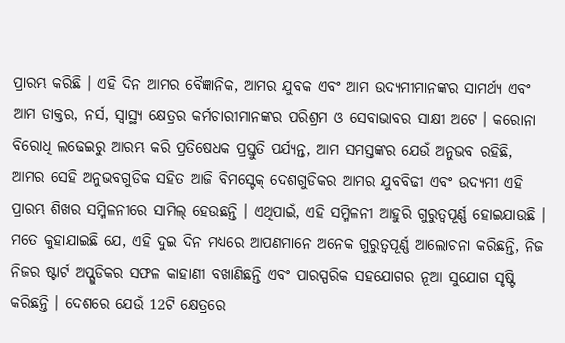ପ୍ରାରମ୍ଭ କରିଛି । ଏହି ଦିନ ଆମର ବୈଜ୍ଞାନିକ, ଆମର ଯୁବକ ଏବଂ ଆମ ଉଦ୍ୟମୀମାନଙ୍କର ସାମର୍ଥ୍ୟ ଏବଂ ଆମ ଡାକ୍ତର, ନର୍ସ, ସ୍ୱାସ୍ଥ୍ୟ କ୍ଷେତ୍ରର କର୍ମଚାରୀମାନଙ୍କର ପରିଶ୍ରମ ଓ ସେବାଭାବର ସାକ୍ଷୀ ଅଟେ । କରୋନା ବିରୋଧି ଲଢେଇରୁ ଆରମ୍ଭ କରି ପ୍ରତିଷେଧକ ପ୍ରସ୍ତୁତି ପର୍ଯ୍ୟନ୍ତ, ଆମ ସମସ୍ତଙ୍କର ଯେଉଁ ଅନୁଭବ ରହିଛି, ଆମର ସେହି ଅନୁଭବଗୁଡିକ ସହିତ ଆଜି ବିମସ୍ଟେକ୍ ଦେଶଗୁଡିକର ଆମର ଯୁବବିଢୀ ଏବଂ ଉଦ୍ୟମୀ ଏହି ପ୍ରାରମ୍ଭ ଶିଖର ସମ୍ମିଳନୀରେ ସାମିଲ୍ ହେଉଛନ୍ତି । ଏଥିପାଇଁ, ଏହି ସମ୍ମିଳନୀ ଆହୁରି ଗୁରୁତ୍ୱପୂର୍ଣ୍ଣ ହୋଇଯାଉଛି । ମତେ କୁହାଯାଇଛି ଯେ, ଏହି ଦୁଇ ଦିନ ମଧ୍ୟରେ ଆପଣମାନେ ଅନେକ ଗୁରୁତ୍ୱପୂର୍ଣ୍ଣ ଆଲୋଚନା କରିଛନ୍ତି, ନିଜ ନିଜର ଷ୍ଟାର୍ଟ ଅପ୍ଗୁଡିକର ସଫଳ କାହାଣୀ ବଖାଣିଛନ୍ତି ଏବଂ ପାରସ୍ପରିକ ସହଯୋଗର ନୂଆ ସୁଯୋଗ ସୃଷ୍ଟି କରିଛନ୍ତି । ଦେଶରେ ଯେଉଁ 12ଟି କ୍ଷେତ୍ରରେ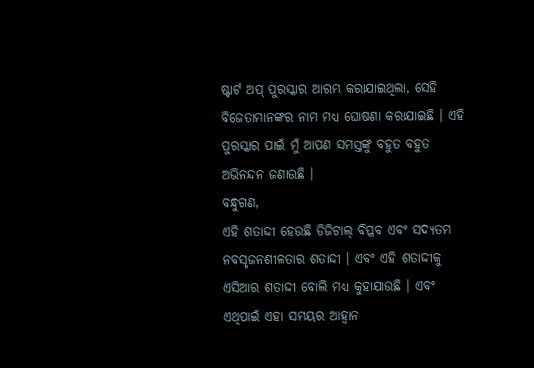ଷ୍ଟାର୍ଟ ଅପ୍ ପୁରସ୍କାର ଆରମ୍ଭ କରାଯାଇଥିଲା, ସେହି ବିଜେତାମାନଙ୍କର ନାମ ମଧ୍ୟ ଘୋଷଣା କରାଯାଇଛି । ଏହି ପୁରସ୍କାର ପାଇଁ ମୁଁ ଆପଣ ସମସ୍ତଙ୍କୁ ବହୁତ ବହୁତ ଅଭିନନ୍ଦନ ଜଣାଉଛି ।
ବନ୍ଧୁଗଣ,
ଏହି ଶତାଦ୍ଦୀ ହେଉଛି ଡିଜିଟାଲ୍ ବିପ୍ଳବ ଏବଂ ସଦ୍ୟତମ ନବସୃଜନଶୀଳତାର ଶତାଦ୍ଦୀ । ଏବଂ ଏହି ଶତାଦ୍ଦୀକୁ ଏସିଆର ଶତାଦ୍ଦୀ ବୋଲି ମଧ୍ୟ କୁହାଯାଉଛି । ଏବଂ ଏଥିପାଇଁ ଏହା ସମୟର ଆହ୍ୱାନ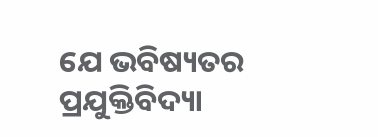ଯେ ଭବିଷ୍ୟତର ପ୍ରଯୁକ୍ତିବିଦ୍ୟା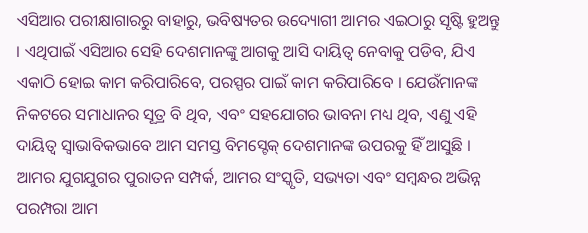ଏସିଆର ପରୀକ୍ଷାଗାରରୁ ବାହାରୁ, ଭବିଷ୍ୟତର ଉଦ୍ୟୋଗୀ ଆମର ଏଇଠାରୁ ସୃଷ୍ଟି ହୁଅନ୍ତୁ । ଏଥିପାଇଁ ଏସିଆର ସେହି ଦେଶମାନଙ୍କୁ ଆଗକୁ ଆସି ଦାୟିତ୍ୱ ନେବାକୁ ପଡିବ, ଯିଏ ଏକାଠି ହୋଇ କାମ କରିପାରିବେ, ପରସ୍ପର ପାଇଁ କାମ କରିପାରିବେ । ଯେଉଁମାନଙ୍କ ନିକଟରେ ସମାଧାନର ସୂତ୍ର ବି ଥିବ, ଏବଂ ସହଯୋଗର ଭାବନା ମଧ୍ୟ ଥିବ, ଏଣୁ ଏହି ଦାୟିତ୍ୱ ସ୍ୱାଭାବିକଭାବେ ଆମ ସମସ୍ତ ବିମସ୍ଟେକ୍ ଦେଶମାନଙ୍କ ଉପରକୁ ହିଁ ଆସୁଛି । ଆମର ଯୁଗଯୁଗର ପୁରାତନ ସମ୍ପର୍କ, ଆମର ସଂସ୍କୃତି, ସଭ୍ୟତା ଏବଂ ସମ୍ବନ୍ଧର ଅଭିନ୍ନ ପରମ୍ପରା ଆମ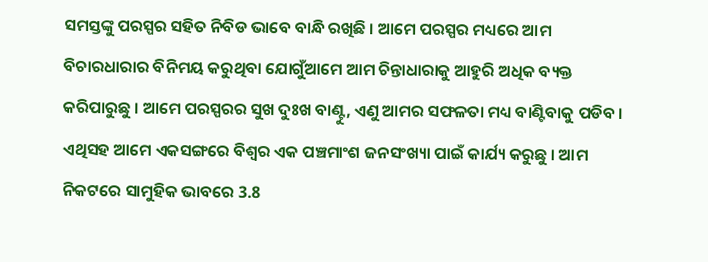ସମସ୍ତଙ୍କୁ ପରସ୍ପର ସହିତ ନିବିଡ ଭାବେ ବାନ୍ଧି ରଖିଛି । ଆମେ ପରସ୍ପର ମଧ୍ୟରେ ଆମ ବିଚାରଧାରାର ବିନିମୟ କରୁଥିବା ଯୋଗୁଁଆମେ ଆମ ଚିନ୍ତାଧାରାକୁ ଆହୁରି ଅଧିକ ବ୍ୟକ୍ତ କରିପାରୁଛୁ । ଆମେ ପରସ୍ପରର ସୁଖ ଦୁଃଖ ବାଣ୍ଟୁ, ଏଣୁ ଆମର ସଫଳତା ମଧ୍ୟ ବାଣ୍ଟିବାକୁ ପଡିବ । ଏଥିସହ ଆମେ ଏକସଙ୍ଗରେ ବିଶ୍ୱର ଏକ ପଞ୍ଚମାଂଶ ଜନସଂଖ୍ୟା ପାଇଁ କାର୍ଯ୍ୟ କରୁଛୁ । ଆମ ନିକଟରେ ସାମୁହିକ ଭାବରେ 3.8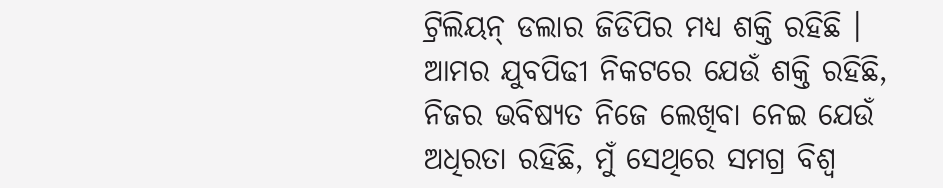ଟ୍ରିଲିୟନ୍ ଡଲାର ଜିଡିପିର ମଧ୍ୟ ଶକ୍ତି ରହିଛି । ଆମର ଯୁବପିଢୀ ନିକଟରେ ଯେଉଁ ଶକ୍ତି ରହିଛି, ନିଜର ଭବିଷ୍ୟତ ନିଜେ ଲେଖିବା ନେଇ ଯେଉଁ ଅଧିରତା ରହିଛି, ମୁଁ ସେଥିରେ ସମଗ୍ର ବିଶ୍ୱ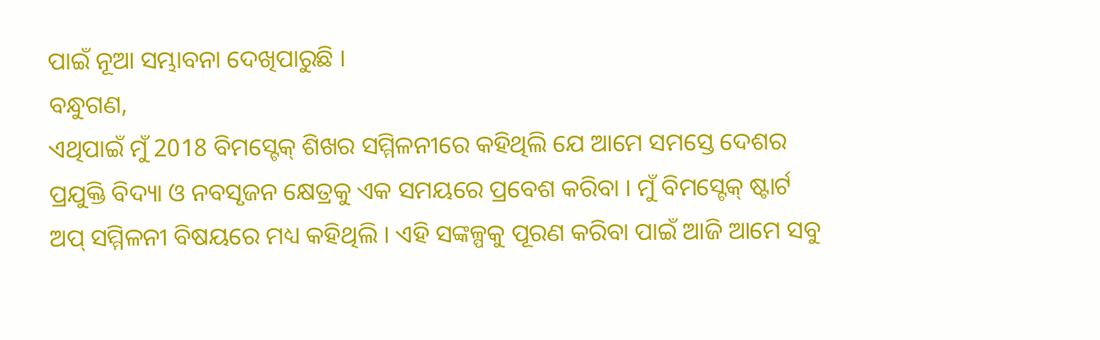ପାଇଁ ନୂଆ ସମ୍ଭାବନା ଦେଖିପାରୁଛି ।
ବନ୍ଧୁଗଣ,
ଏଥିପାଇଁ ମୁଁ 2018 ବିମସ୍ଟେକ୍ ଶିଖର ସମ୍ମିଳନୀରେ କହିଥିଲି ଯେ ଆମେ ସମସ୍ତେ ଦେଶର ପ୍ରଯୁକ୍ତି ବିଦ୍ୟା ଓ ନବସୃଜନ କ୍ଷେତ୍ରକୁ ଏକ ସମୟରେ ପ୍ରବେଶ କରିବା । ମୁଁ ବିମସ୍ଟେକ୍ ଷ୍ଟାର୍ଟ ଅପ୍ ସମ୍ମିଳନୀ ବିଷୟରେ ମଧ୍ୟ କହିଥିଲି । ଏହି ସଙ୍କଳ୍ପକୁ ପୂରଣ କରିବା ପାଇଁ ଆଜି ଆମେ ସବୁ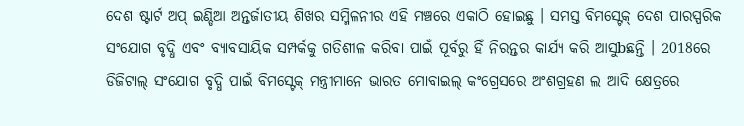ଦେଶ ଷ୍ଟାର୍ଟ ଅପ୍ ଇଣ୍ଡିଆ ଅନ୍ତର୍ଜାତୀୟ ଶିଖର ସମ୍ମିଳନୀର ଏହି ମଞ୍ଚରେ ଏକାଠି ହୋଇଛୁ । ସମସ୍ତ ବିମସ୍ଟେକ୍ ଦେଶ ପାରସ୍ପରିକ ସଂଯୋଗ ବୃଦ୍ଧି ଏବଂ ବ୍ୟାବସାୟିକ ସମ୍ପର୍କକୁ ଗତିଶୀଳ କରିବା ପାଇଁ ପୂର୍ବରୁ ହିଁ ନିରନ୍ତର କାର୍ଯ୍ୟ କରି ଆସୁbଛନ୍ତି । 2018ରେ ଡିଜିଟାଲ୍ ସଂଯୋଗ ବୃଦ୍ଧି ପାଇଁ ବିମସ୍ଟେକ୍ ମନ୍ତ୍ରୀମାନେ ଭାରତ ମୋବାଇଲ୍ କଂଗ୍ରେସରେ ଅଂଶଗ୍ରହଣ ଲ ଆଦି କ୍ଷେତ୍ରରେ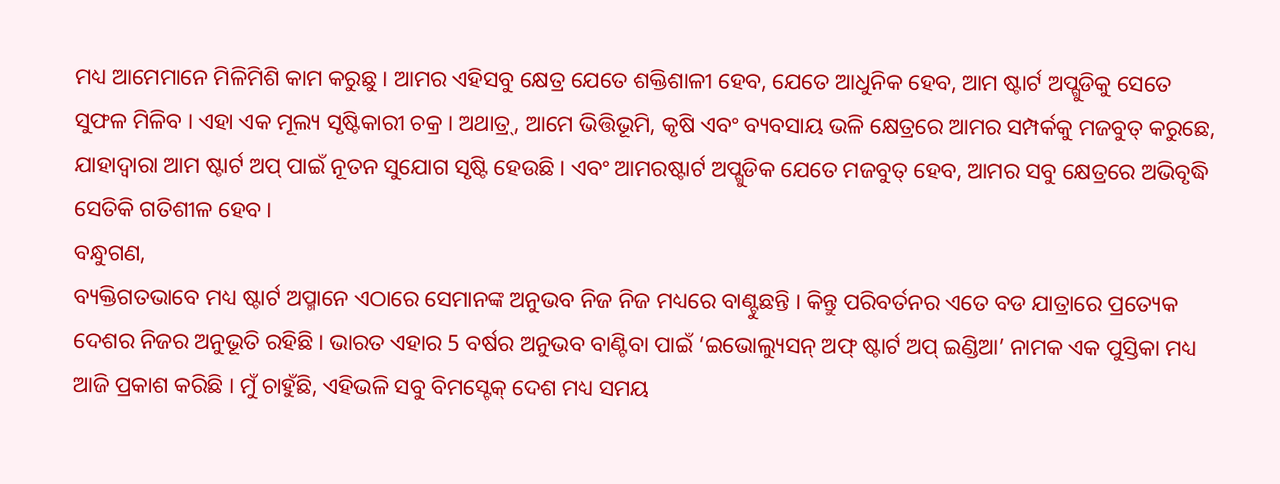ମଧ୍ୟ ଆମେମାନେ ମିଳିମିଶି କାମ କରୁଛୁ । ଆମର ଏହିସବୁ କ୍ଷେତ୍ର ଯେତେ ଶକ୍ତିଶାଳୀ ହେବ, ଯେତେ ଆଧୁନିକ ହେବ, ଆମ ଷ୍ଟାର୍ଟ ଅପ୍ଗୁଡିକୁ ସେତେ ସୁଫଳ ମିଳିବ । ଏହା ଏକ ମୂଲ୍ୟ ସୃଷ୍ଟିକାରୀ ଚକ୍ର । ଅଥାତ୍ର୍, ଆମେ ଭିତ୍ତିଭୂମି, କୃଷି ଏବଂ ବ୍ୟବସାୟ ଭଳି କ୍ଷେତ୍ରରେ ଆମର ସମ୍ପର୍କକୁ ମଜବୁତ୍ କରୁଛେ, ଯାହାଦ୍ୱାରା ଆମ ଷ୍ଟାର୍ଟ ଅପ୍ ପାଇଁ ନୂତନ ସୁଯୋଗ ସୃଷ୍ଟି ହେଉଛି । ଏବଂ ଆମରଷ୍ଟାର୍ଟ ଅପ୍ଗୁଡିକ ଯେତେ ମଜବୁତ୍ ହେବ, ଆମର ସବୁ କ୍ଷେତ୍ରରେ ଅଭିବୃଦ୍ଧି ସେତିକି ଗତିଶୀଳ ହେବ ।
ବନ୍ଧୁଗଣ,
ବ୍ୟକ୍ତିଗତଭାବେ ମଧ୍ୟ ଷ୍ଟାର୍ଟ ଅପ୍ମାନେ ଏଠାରେ ସେମାନଙ୍କ ଅନୁଭବ ନିଜ ନିଜ ମଧ୍ୟରେ ବାଣ୍ଟୁଛନ୍ତି । କିନ୍ତୁ ପରିବର୍ତନର ଏତେ ବଡ ଯାତ୍ରାରେ ପ୍ରତ୍ୟେକ ଦେଶର ନିଜର ଅନୁଭୂତି ରହିଛି । ଭାରତ ଏହାର 5 ବର୍ଷର ଅନୁଭବ ବାଣ୍ଟିବା ପାଇଁ ‘ଇଭୋଲ୍ୟୁସନ୍ ଅଫ୍ ଷ୍ଟାର୍ଟ ଅପ୍ ଇଣ୍ଡିଆ’ ନାମକ ଏକ ପୁସ୍ତିକା ମଧ୍ୟ ଆଜି ପ୍ରକାଶ କରିଛି । ମୁଁ ଚାହୁଁଛି, ଏହିଭଳି ସବୁ ବିମସ୍ଟେକ୍ ଦେଶ ମଧ୍ୟ ସମୟ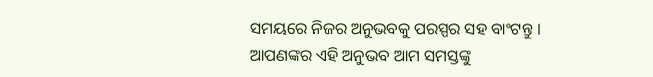ସମୟରେ ନିଜର ଅନୁଭବକୁ ପରସ୍ପର ସହ ବାଂଟନ୍ତୁ । ଆପଣଙ୍କର ଏହି ଅନୁଭବ ଆମ ସମସ୍ତଙ୍କୁ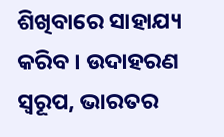ଶିଖିବାରେ ସାହାଯ୍ୟ କରିବ । ଉଦାହରଣ ସ୍ୱରୂପ, ଭାରତର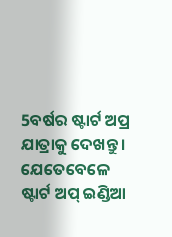5ବର୍ଷର ଷ୍ଟାର୍ଟ ଅପ୍ର ଯାତ୍ରାକୁ ଦେଖନ୍ତୁ । ଯେତେବେଳେ ଷ୍ଟାର୍ଟ ଅପ୍ ଇଣ୍ଡିଆ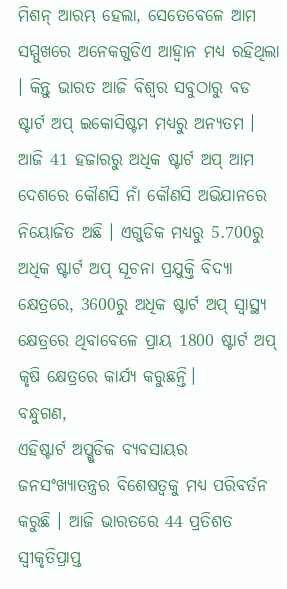ମିଶନ୍ ଆରମ୍ଭ ହେଲା, ସେତେବେଳେ ଆମ ସମ୍ମୁଖରେ ଅନେକଗୁଡିଏ ଆହ୍ୱାନ ମଧ୍ୟ ରହିଥିଲା । କିନ୍ତୁ ଭାରତ ଆଜି ବିଶ୍ୱର ସବୁଠାରୁ ବଡ ଷ୍ଟାର୍ଟ ଅପ୍ ଇକୋସିଷ୍ଟମ ମଧ୍ୟରୁ ଅନ୍ୟତମ । ଆଜି 41 ହଜାରରୁ ଅଧିକ ଷ୍ଟାର୍ଟ ଅପ୍ ଆମ ଦେଶରେ କୌଣସି ନାଁ କୌଣସି ଅଭିଯାନରେ ନିୟୋଜିତ ଅଛି । ଏଗୁଡିକ ମଧ୍ୟରୁ 5.700ରୁ ଅଧିକ ଷ୍ଟାର୍ଟ ଅପ୍ ସୂଚନା ପ୍ରଯୁକ୍ତି ବିଦ୍ୟା କ୍ଷେତ୍ରରେ, 3600ରୁ ଅଧିକ ଷ୍ଟାର୍ଟ ଅପ୍ ସ୍ୱାସ୍ଥ୍ୟ କ୍ଷେତ୍ରରେ ଥିବାବେଳେ ପ୍ରାୟ 1800 ଷ୍ଟାର୍ଟ ଅପ୍ କୃଷି କ୍ଷେତ୍ରରେ କାର୍ଯ୍ୟ କରୁଛନ୍ତି।
ବନ୍ଧୁଗଣ,
ଏହିଷ୍ଟାର୍ଟ ଅପ୍ଗୁଡିକ ବ୍ୟବସାୟର ଜନସଂଖ୍ୟାତନ୍ତ୍ରର ବିଶେଷତ୍ୱକୁ ମଧ୍ୟ ପରିବର୍ତନ କରୁଛି । ଆଜି ଭାରତରେ 44 ପ୍ରତିଶତ ସ୍ୱୀକୃତିପ୍ରାପ୍ତ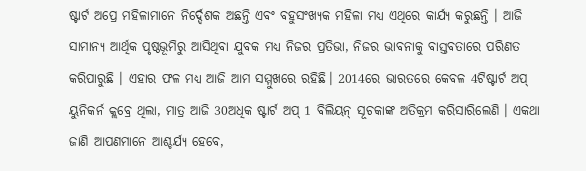ଷ୍ଟାର୍ଟ ଅପ୍ରେ ମହିଳାମାନେ ନିର୍ଦ୍ଦେଶକ ଅଛନ୍ତି ଏବଂ ବହୁସଂଖ୍ୟକ ମହିଳା ମଧ୍ୟ ଏଥିରେ କାର୍ଯ୍ୟ କରୁଛନ୍ତି । ଆଜି ସାମାନ୍ୟ ଆର୍ଥିକ ପୃଷ୍ଠଭୂମିରୁ ଆସିଥିବା ଯୁବକ ମଧ୍ୟ ନିଜର ପ୍ରତିଭା, ନିଜର ଭାବନାକୁ ବାସ୍ତବତାରେ ପରିଣତ କରିପାରୁଛି । ଏହାର ଫଳ ମଧ୍ୟ ଆଜି ଆମ ସମ୍ମୁଖରେ ରହିଛି। 2014ରେ ଭାରତରେ କେବଳ 4ଟିଷ୍ଟାର୍ଟ ଅପ୍ ୟୁନିକର୍ନ କ୍ଲବ୍ରେ ଥିଲା, ମାତ୍ର ଆଜି 30ଅଧିକ ଷ୍ଟାର୍ଟ ଅପ୍ 1 ବିଲିୟନ୍ ସୂଚକାଙ୍କ ଅତିକ୍ରମ କରିସାରିଲେଣି । ଏକଥା ଜାଣି ଆପଣମାନେ ଆଶ୍ଚର୍ଯ୍ୟ ହେବେ,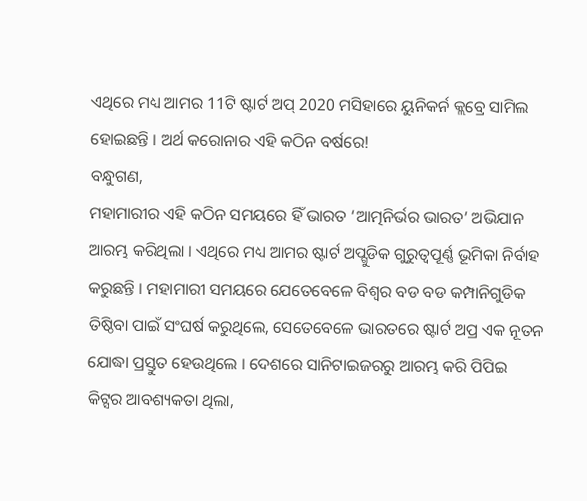ଏଥିରେ ମଧ୍ୟ ଆମର 11ଟି ଷ୍ଟାର୍ଟ ଅପ୍ 2020 ମସିହାରେ ୟୁନିକର୍ନ କ୍ଲବ୍ରେ ସାମିଲ ହୋଇଛନ୍ତି । ଅର୍ଥ କରୋନାର ଏହି କଠିନ ବର୍ଷରେ!
ବନ୍ଧୁଗଣ,
ମହାମାରୀର ଏହି କଠିନ ସମୟରେ ହିଁ ଭାରତ ‘ଆତ୍ମନିର୍ଭର ଭାରତ’ ଅଭିଯାନ ଆରମ୍ଭ କରିଥିଲା । ଏଥିରେ ମଧ୍ୟ ଆମର ଷ୍ଟାର୍ଟ ଅପ୍ଗୁଡିକ ଗୁରୁତ୍ୱପୂର୍ଣ୍ଣ ଭୂମିକା ନିର୍ବାହ କରୁଛନ୍ତି । ମହାମାରୀ ସମୟରେ ଯେତେବେଳେ ବିଶ୍ୱର ବଡ ବଡ କମ୍ପାନିଗୁଡିକ ତିଷ୍ଠିବା ପାଇଁ ସଂଘର୍ଷ କରୁଥିଲେ, ସେତେବେଳେ ଭାରତରେ ଷ୍ଟାର୍ଟ ଅପ୍ର ଏକ ନୂତନ ଯୋଦ୍ଧା ପ୍ରସ୍ତୁତ ହେଉଥିଲେ । ଦେଶରେ ସାନିଟାଇଜରରୁ ଆରମ୍ଭ କରି ପିପିଇ କିଟ୍ସର ଆବଶ୍ୟକତା ଥିଲା,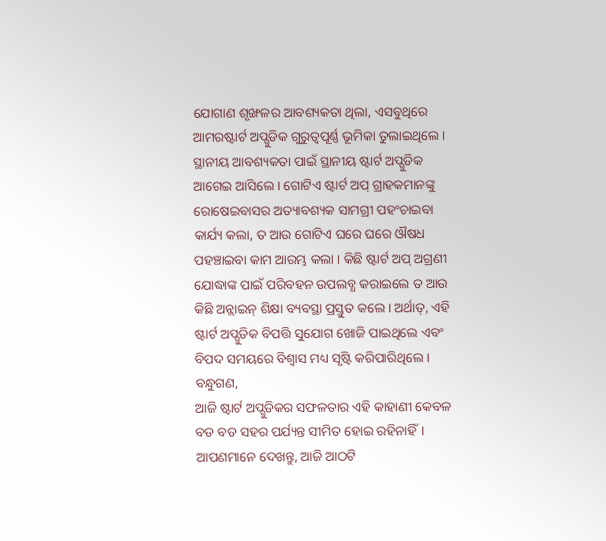ଯୋଗାଣ ଶୃଙ୍ଖଳର ଆବଶ୍ୟକତା ଥିଲା, ଏସବୁଥିରେ ଆମରଷ୍ଟାର୍ଟ ଅପ୍ଗୁଡିକ ଗୁରୁତ୍ୱପୂର୍ଣ୍ଣ ଭୂମିକା ତୁଲାଇଥିଲେ । ସ୍ଥାନୀୟ ଆବଶ୍ୟକତା ପାଇଁ ସ୍ଥାନୀୟ ଷ୍ଟାର୍ଟ ଅପ୍ଗୁଡିକ ଆଗେଇ ଆସିଲେ । ଗୋଟିଏ ଷ୍ଟାର୍ଟ ଅପ୍ ଗ୍ରାହକମାନଙ୍କୁ ରୋଷେଇବାସର ଅତ୍ୟାବଶ୍ୟକ ସାମଗ୍ରୀ ପହଂଚାଇବା କାର୍ଯ୍ୟ କଲା, ତ ଆଉ ଗୋଟିଏ ଘରେ ଘରେ ଔଷଧ ପହଞ୍ଚାଇବା କାମ ଆରମ୍ଭ କଲା । କିଛି ଷ୍ଟାର୍ଟ ଅପ୍ ଅଗ୍ରଣୀ ଯୋଦ୍ଧାଙ୍କ ପାଇଁ ପରିବହନ ଉପଲବ୍ଧ କରାଇଲେ ତ ଆଉ କିଛି ଅନ୍ଲାଇନ୍ ଶିକ୍ଷା ବ୍ୟବସ୍ଥା ପ୍ରସ୍ତୁତ କଲେ । ଅର୍ଥାତ୍, ଏହି ଷ୍ଟାର୍ଟ ଅପ୍ଗୁଡିକ ବିପତ୍ତି ସୁଯୋଗ ଖୋଜି ପାଇଥିଲେ ଏବଂ ବିପଦ ସମୟରେ ବିଶ୍ୱାସ ମଧ୍ୟ ସୃଷ୍ଟି କରିପାରିଥିଲେ ।
ବନ୍ଧୁଗଣ,
ଆଜି ଷ୍ଟାର୍ଟ ଅପ୍ଗୁଡିକର ସଫଳତାର ଏହି କାହାଣୀ କେବଳ ବଡ ବଡ ସହର ପର୍ଯ୍ୟନ୍ତ ସୀମିତ ହୋଇ ରହିନାହିଁ। ଆପଣମାନେ ଦେଖନ୍ତୁ, ଆଜି ଆଠଟି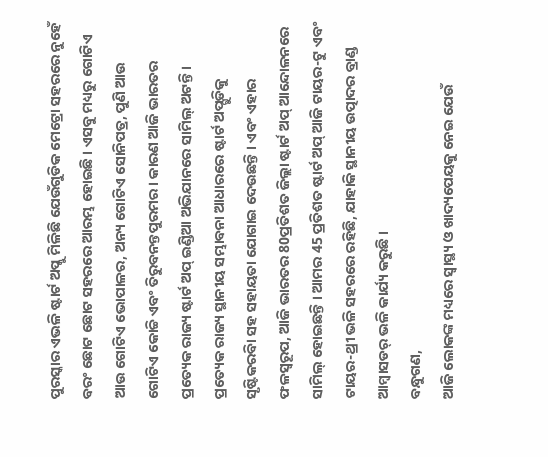ପୁରସ୍କାର ଏଭଳି ଷ୍ଟାର୍ଟ ଅପ୍କୁ ମିଳିଛି ଯେଉଁଗୁଡିକ ମେଟ୍ରୋ ସହରରେ ନୁହେଁ ବରଂ ଛୋଟ ଛୋଟ ସହରରେ ଆରମ୍ଭ ହୋଇଛି । ଏସବୁ ମଧ୍ୟରୁ ଗୋଟିଏ ଆଉ ଗୋଟିଏ ଭୋପାଳର, ଅନ୍ୟ ଗୋଟିଏ ସୋନିପତ୍ର, ପୁଣି ଆଉ ଗୋଟିଏ କୋଚ୍ଚି ଏବଂ ତିରୁବନନ୍ତପୁରମର । କାରଣ ଆଜି ଭାରତର ପ୍ରତ୍ୟେକ ରାଜ୍ୟ ଷ୍ଟାର୍ଟ ଅପ୍ ଇଣ୍ଡିଆ ଅଭିଯାନରେ ସାମିଲ୍ ଅଟନ୍ତି । ପ୍ରତ୍ୟେକ ରାଜ୍ୟ ସ୍ଥାନୀୟ ସମ୍ଭାବନା ଆଧାରରେ ଷ୍ଟାର୍ଟ ଅପ୍ଗୁଡିକୁ ସୃଷ୍ଟିକରବିା ସହ ସହାୟତା ଯୋଗାଇ ଦେଉଛନ୍ତି । ଏବଂ ଏହାର ଫଳସ୍ୱରୂପ, ଆଜି ଭାରତର 80ପ୍ରତିଶତ ଜିଲ୍ଲା ଷ୍ଟାର୍ଟ ଅପ୍ ଆନ୍ଦୋଳନରେ ସାମିଲ୍ ହୋଇଛନ୍ତି । ଆମର 45 ପ୍ରତିଶତ ଷ୍ଟାର୍ଟ ଅପ୍ ଆଜି ଟାୟର-ଟୁ ଏବଂ ଟାୟର-ଥ୍ରୀ ଭଳି ସହରରେ ରହିଛି, ଯାହାକି ସ୍ଥାନୀୟ ଉତ୍ପାଦର ବ୍ରାଣ୍ଡ ଆମ୍ବାସଡର୍ ଭଳି କାର୍ଯ୍ୟ କରୁଛି ।
ବନ୍ଧୁଗଣ,
ଆଜି ଲୋକଙ୍କ ମଧ୍ୟରେ ସ୍ୱାସ୍ଥ୍ୟ ଓ ଖାଦ୍ୟପେୟକୁ ନେଇ ଯେଉଁ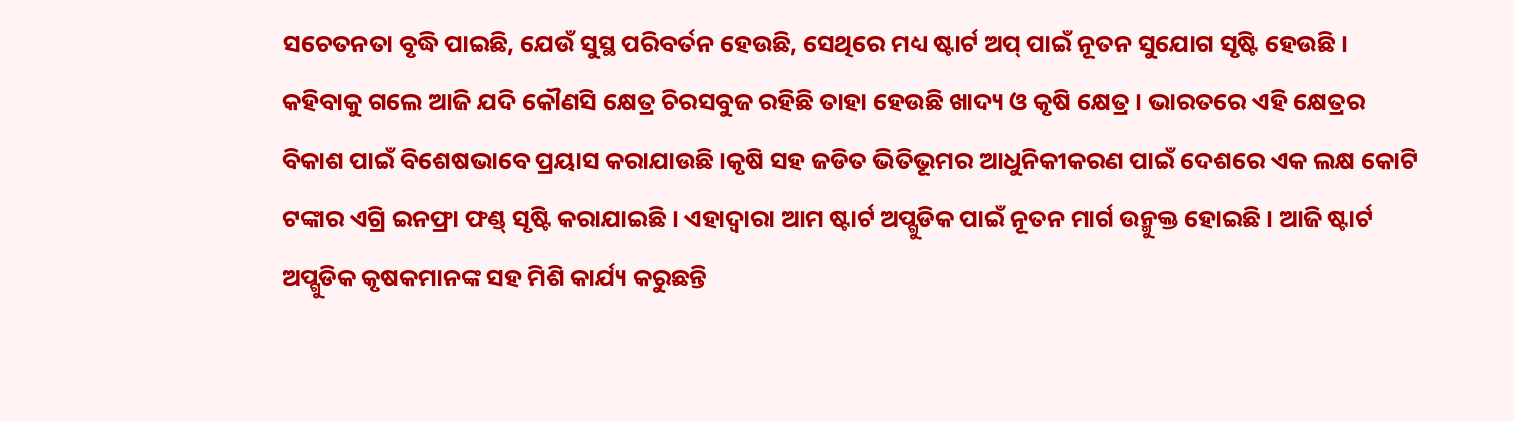ସଚେତନତା ବୃଦ୍ଧି ପାଇଛି, ଯେଉଁ ସୁସ୍ଥ ପରିବର୍ତନ ହେଉଛି, ସେଥିରେ ମଧ୍ୟ ଷ୍ଟାର୍ଟ ଅପ୍ ପାଇଁ ନୂତନ ସୁଯୋଗ ସୃଷ୍ଟି ହେଉଛି । କହିବାକୁ ଗଲେ ଆଜି ଯଦି କୌଣସି କ୍ଷେତ୍ର ଚିରସବୁଜ ରହିଛି ତାହା ହେଉଛି ଖାଦ୍ୟ ଓ କୃଷି କ୍ଷେତ୍ର । ଭାରତରେ ଏହି କ୍ଷେତ୍ରର ବିକାଶ ପାଇଁ ବିଶେଷଭାବେ ପ୍ରୟାସ କରାଯାଉଛି ।କୃଷି ସହ ଜଡିତ ଭିତିଭୂମର ଆଧୁନିକୀକରଣ ପାଇଁ ଦେଶରେ ଏକ ଲକ୍ଷ କୋଟି ଟଙ୍କାର ଏଗ୍ରି ଇନଫ୍ରା ଫଣ୍ଡ୍ ସୃଷ୍ଟି କରାଯାଇଛି । ଏହାଦ୍ୱାରା ଆମ ଷ୍ଟାର୍ଟ ଅପ୍ଗୁଡିକ ପାଇଁ ନୂତନ ମାର୍ଗ ଉନ୍ମୁକ୍ତ ହୋଇଛି । ଆଜି ଷ୍ଟାର୍ଟ ଅପ୍ଗୁଡିକ କୃଷକମାନଙ୍କ ସହ ମିଶି କାର୍ଯ୍ୟ କରୁଛନ୍ତି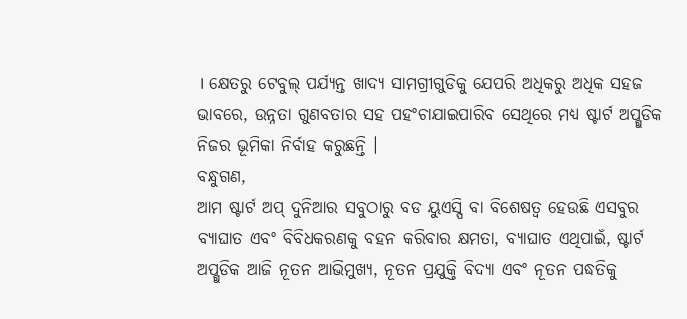। କ୍ଷେତରୁ ଟେବୁଲ୍ ପର୍ଯ୍ୟନ୍ତ ଖାଦ୍ୟ ସାମଗ୍ରୀଗୁଡିକୁ ଯେପରି ଅଧିକରୁ ଅଧିକ ସହଜ ଭାବରେ, ଉନ୍ନତା ଗୁଣବତାର ସହ ପହଂଚାଯାଇପାରିବ ସେଥିରେ ମଧ୍ୟ ଷ୍ଟାର୍ଟ ଅପ୍ଗୁଡିକ ନିଜର ଭୂମିକା ନିର୍ବାହ କରୁଛନ୍ତି ।
ବନ୍ଧୁଗଣ,
ଆମ ଷ୍ଟାର୍ଟ ଅପ୍ ଦୁନିଆର ସବୁଠାରୁ ବଡ ୟୁଏସ୍ପି ବା ବିଶେଷତ୍ୱ ହେଉଛି ଏସବୁର ବ୍ୟାଘାତ ଏବଂ ବିବିଧକରଣକୁ ବହନ କରିବାର କ୍ଷମତା, ବ୍ୟାଘାତ ଏଥିପାଇଁ, ଷ୍ଟାର୍ଟ ଅପ୍ଗୁଡିକ ଆଜି ନୂତନ ଆଭିମୁଖ୍ୟ, ନୂତନ ପ୍ରଯୁକ୍ତି ବିଦ୍ୟା ଏବଂ ନୂତନ ପଦ୍ଧତିକୁ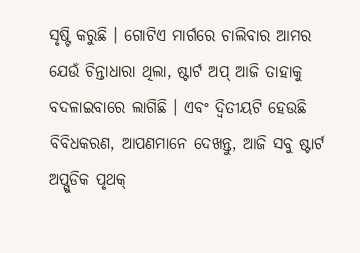ସୃଷ୍ଟି କରୁଛି । ଗୋଟିଏ ମାର୍ଗରେ ଚାଲିବାର ଆମର ଯେଉଁ ଚିନ୍ତାଧାରା ଥିଲା, ଷ୍ଟାର୍ଟ ଅପ୍ ଆଜି ତାହାକୁ ବଦଳାଇବାରେ ଲାଗିଛି । ଏବଂ ଦ୍ୱିତୀୟଟି ହେଉଛି ବିବିଧକରଣ, ଆପଣମାନେ ଦେଖନ୍ତୁ, ଆଜି ସବୁ ଷ୍ଟାର୍ଟ ଅପ୍ଗୁଡିକ ପୃଥକ୍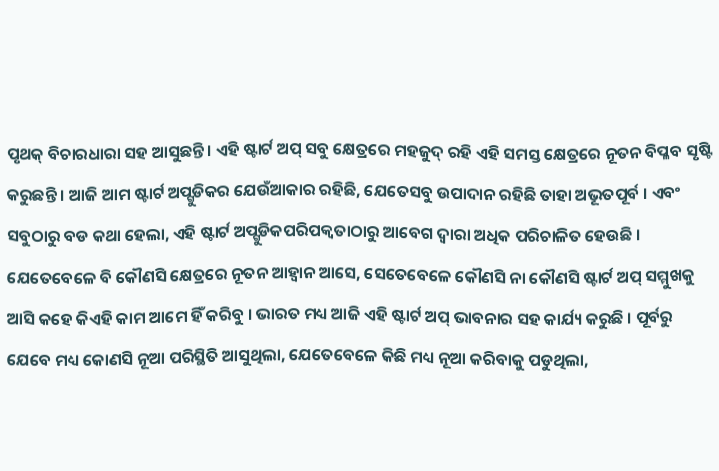ପୃଥକ୍ ବିଚାରଧାରା ସହ ଆସୁଛନ୍ତି । ଏହି ଷ୍ଟାର୍ଟ ଅପ୍ ସବୁ କ୍ଷେତ୍ରରେ ମହଜୁଦ୍ ରହି ଏହି ସମସ୍ତ କ୍ଷେତ୍ରରେ ନୂତନ ବିପ୍ଳବ ସୃଷ୍ଟି କରୁଛନ୍ତି । ଆଜି ଆମ ଷ୍ଟାର୍ଟ ଅପ୍ଗୁଡିକର ଯେଉଁଆକାର ରହିଛି, ଯେତେସବୁ ଉପାଦାନ ରହିଛି ତାହା ଅଭୂତପୂର୍ବ । ଏବଂ ସବୁଠାରୁ ବଡ କଥା ହେଲା, ଏହି ଷ୍ଟାର୍ଟ ଅପ୍ଗୁଡିକପରିପକ୍ୱତାଠାରୁ ଆବେଗ ଦ୍ୱାରା ଅଧିକ ପରିଚାଳିତ ହେଉଛି । ଯେତେବେଳେ ବି କୌଣସି କ୍ଷେତ୍ରରେ ନୂତନ ଆହ୍ୱାନ ଆସେ, ସେତେବେଳେ କୌଣସି ନା କୌଣସି ଷ୍ଟାର୍ଟ ଅପ୍ ସମ୍ମୁଖକୁ ଆସି କହେ କିଏହି କାମ ଆମେ ହିଁ କରିବୁ । ଭାରତ ମଧ୍ୟ ଆଜି ଏହି ଷ୍ଟାର୍ଟ ଅପ୍ ଭାବନାର ସହ କାର୍ଯ୍ୟ କରୁଛି । ପୂର୍ବରୁ ଯେବେ ମଧ୍ୟ କୋଣସି ନୂଆ ପରିସ୍ଥିତି ଆସୁଥିଲା, ଯେତେବେଳେ କିଛି ମଧ୍ୟ ନୂଆ କରିବାକୁ ପଡୁଥିଲା,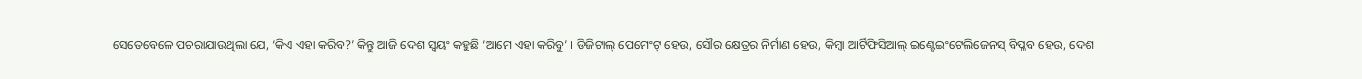ସେତେବେଳେ ପଚରାଯାଉଥିଲା ଯେ, ‘କିଏ ଏହା କରିବ?’ କିନ୍ତୁ ଆଜି ଦେଶ ସ୍ୱୟଂ କହୁଛି ‘ଆମେ ଏହା କରିବୁ’ । ଡିଜିଟାଲ୍ ପେମେଂଟ୍ ହେଉ, ସୌର କ୍ଷେତ୍ରର ନିର୍ମାଣ ହେଉ, କିମ୍ବା ଆର୍ଟିଫିସିଆଲ୍ ଇଣ୍ଟେଇଂଟେଲିଜେନସ୍ ବିପ୍ଳବ ହେଉ, ଦେଶ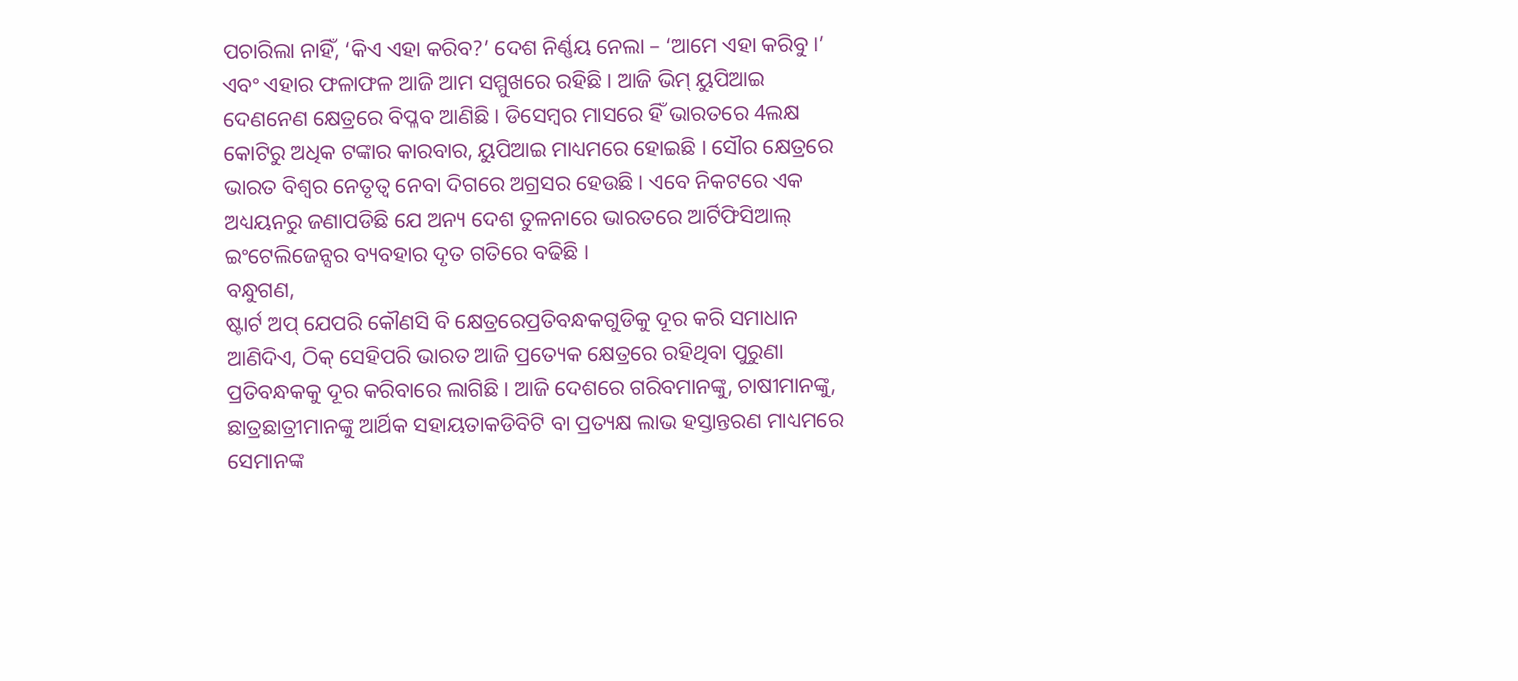ପଚାରିଲା ନାହିଁ, ‘କିଏ ଏହା କରିବ?’ ଦେଶ ନିର୍ଣ୍ଣୟ ନେଲା – ‘ଆମେ ଏହା କରିବୁ ।’ ଏବଂ ଏହାର ଫଳାଫଳ ଆଜି ଆମ ସମ୍ମୁଖରେ ରହିଛି । ଆଜି ଭିମ୍ ୟୁପିଆଇ ଦେଣନେଣ କ୍ଷେତ୍ରରେ ବିପ୍ଳବ ଆଣିଛି । ଡିସେମ୍ବର ମାସରେ ହିଁ ଭାରତରେ 4ଲକ୍ଷ କୋଟିରୁ ଅଧିକ ଟଙ୍କାର କାରବାର, ୟୁପିଆଇ ମାଧ୍ୟମରେ ହୋଇଛି । ସୌର କ୍ଷେତ୍ରରେ ଭାରତ ବିଶ୍ୱର ନେତୃତ୍ୱ ନେବା ଦିଗରେ ଅଗ୍ରସର ହେଉଛି । ଏବେ ନିକଟରେ ଏକ ଅଧ୍ୟୟନରୁ ଜଣାପଡିଛି ଯେ ଅନ୍ୟ ଦେଶ ତୁଳନାରେ ଭାରତରେ ଆର୍ଟିଫିସିଆଲ୍ ଇଂଟେଲିଜେନ୍ସର ବ୍ୟବହାର ଦୃତ ଗତିରେ ବଢିଛି ।
ବନ୍ଧୁଗଣ,
ଷ୍ଟାର୍ଟ ଅପ୍ ଯେପରି କୌଣସି ବି କ୍ଷେତ୍ରରେପ୍ରତିବନ୍ଧକଗୁଡିକୁ ଦୂର କରି ସମାଧାନ ଆଣିଦିଏ, ଠିକ୍ ସେହିପରି ଭାରତ ଆଜି ପ୍ରତ୍ୟେକ କ୍ଷେତ୍ରରେ ରହିଥିବା ପୁରୁଣା ପ୍ରତିବନ୍ଧକକୁ ଦୂର କରିବାରେ ଲାଗିଛି । ଆଜି ଦେଶରେ ଗରିବମାନଙ୍କୁ, ଚାଷୀମାନଙ୍କୁ, ଛାତ୍ରଛାତ୍ରୀମାନଙ୍କୁ ଆର୍ଥିକ ସହାୟତାକଡିବିଟି ବା ପ୍ରତ୍ୟକ୍ଷ ଲାଭ ହସ୍ତାନ୍ତରଣ ମାଧ୍ୟମରେ ସେମାନଙ୍କ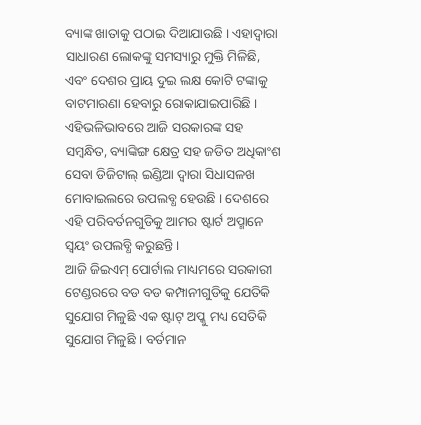ବ୍ୟାଙ୍କ ଖାତାକୁ ପଠାଇ ଦିଆଯାଉଛି । ଏହାଦ୍ୱାରା ସାଧାରଣ ଲୋକଙ୍କୁ ସମସ୍ୟାରୁ ମୁକ୍ତି ମିଳିଛି, ଏବଂ ଦେଶର ପ୍ରାୟ ଦୁଇ ଲକ୍ଷ କୋଟି ଟଙ୍କାକୁ ବାଟମାରଣା ହେବାରୁ ରୋକାଯାଇପାରିଛି । ଏହିଭଳିଭାବରେ ଆଜି ସରକାରଙ୍କ ସହ ସମ୍ବନ୍ଧିତ, ବ୍ୟାଙ୍କିଙ୍ଗ କ୍ଷେତ୍ର ସହ ଜଡିତ ଅଧିକାଂଶ ସେବା ଡିଜିଟାଲ୍ ଇଣ୍ଡିଆ ଦ୍ୱାରା ସିଧାସଳଖ ମୋବାଇଲରେ ଉପଲବ୍ଧ ହେଉଛି । ଦେଶରେ ଏହି ପରିବର୍ତନଗୁଡିକୁ ଆମର ଷ୍ଟାର୍ଟ ଅପ୍ମାନେ ସ୍ୱୟଂ ଉପଲବ୍ଧି କରୁଛନ୍ତି ।
ଆଜି ଜିଇଏମ୍ ପୋର୍ଟାଲ ମାଧ୍ୟମରେ ସରକାରୀ ଟେଣ୍ଡରରେ ବଡ ବଡ କମ୍ପାନୀଗୁଡିକୁ ଯେତିକି ସୁଯୋଗ ମିଳୁଛି ଏକ ଷ୍ଟାଟ୍ ଅପ୍କୁ ମଧ୍ୟ ସେତିକି ସୁଯୋଗ ମିଳୁଛି । ବର୍ତମାନ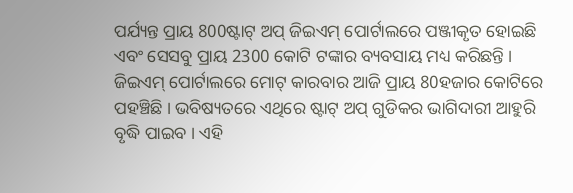ପର୍ଯ୍ୟନ୍ତ ପ୍ରାୟ 800ଷ୍ଟାଟ୍ ଅପ୍ ଜିଇଏମ୍ ପୋର୍ଟାଲରେ ପଞ୍ଜୀକୃତ ହୋଇଛି ଏବଂ ସେସବୁ ପ୍ରାୟ 2300 କୋଟି ଟଙ୍କାର ବ୍ୟବସାୟ ମଧ୍ୟ କରିଛନ୍ତି । ଜିଇଏମ୍ ପୋର୍ଟାଲରେ ମୋଟ୍ କାରବାର ଆଜି ପ୍ରାୟ 80ହଜାର କୋଟିରେ ପହଞ୍ଚିଛି । ଭବିଷ୍ୟତରେ ଏଥିରେ ଷ୍ଟାଟ୍ ଅପ୍ ଗୁଡିକର ଭାଗିଦାରୀ ଆହୁରି ବୃଦ୍ଧି ପାଇବ । ଏହି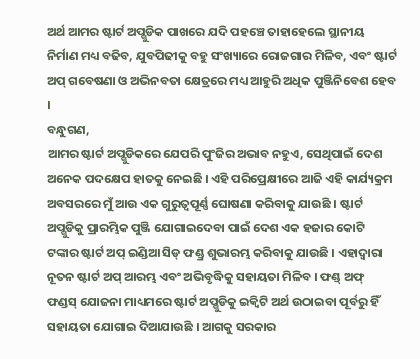ଅର୍ଥ ଆମର ଷ୍ଟାର୍ଟ ଅପ୍ଗୁଡିକ ପାଖରେ ଯଦି ପହଞ୍ଚେ ତାହାହେଲେ ସ୍ଥାନୀୟ ନିର୍ମାଣ ମଧ୍ୟ ବଢିବ, ଯୁବପିଢୀକୁ ବହୁ ସଂଖ୍ୟାରେ ରୋଜଗାର ମିଳିବ, ଏବଂ ଷ୍ଟାର୍ଟ ଅପ୍ ଗବେଷଣା ଓ ଅଭିନବତା କ୍ଷେତ୍ରରେ ମଧ୍ୟ ଆହୁରି ଅଧିକ ପୁଞ୍ଜିନିବେଶ ହେବ ।
ବନ୍ଧୁଗଣ,
ଆମର ଷ୍ଟାର୍ଟ ଅପ୍ଗୁଡିକରେ ଯେପରି ପୁଂଜିର ଅଭାବ ନହୁଏ, ସେଥିପାଇଁ ଦେଶ ଅନେକ ପଦକ୍ଷେପ ହାତକୁ ନେଇଛି । ଏହି ପରିପ୍ରେକ୍ଷୀରେ ଆଜି ଏହି କାର୍ଯ୍ୟକ୍ରମ ଅବସରରେ ମୁଁ ଆଉ ଏକ ଗୁରୁତ୍ୱପୂର୍ଣ୍ଣ ଘୋଷଣା କରିବାକୁ ଯାଉଛି । ଷ୍ଟାର୍ଟ ଅପ୍ଗୁଡିକୁ ପ୍ରାରମ୍ଭିକ ପୁଞ୍ଜି ଯୋଗାଇଦେବା ପାଇଁ ଦେଶ ଏକ ହଜାର କୋଟି ଟଙ୍କାର ଷ୍ଟାର୍ଟ ଅପ୍ ଇଣ୍ଡିଆ ସିଡ୍ ଫଣ୍ଡ୍ର ଶୁଭାରମ୍ଭ କରିବାକୁ ଯାଉଛି । ଏହାଦ୍ୱାରା ନୂତନ ଷ୍ଟାର୍ଟ ଅପ୍ ଆରମ୍ଭ ଏବଂ ଅଭିବୃଦ୍ଧିକୁ ସହାୟତା ମିଳିବ । ଫଣ୍ଡ୍ ଅଫ୍ ଫଣ୍ଡସ୍ ଯୋଜନା ମାଧ୍ୟମରେ ଷ୍ଟାର୍ଟ ଅପ୍ଗୁଡିକୁ ଇକ୍ୱିଟି ଅର୍ଥ ଉଠାଇବା ପୂର୍ବରୁ ହିଁ ସହାୟତା ଯୋଗାଇ ଦିଆଯାଉଛି । ଆଗକୁ ସରକାର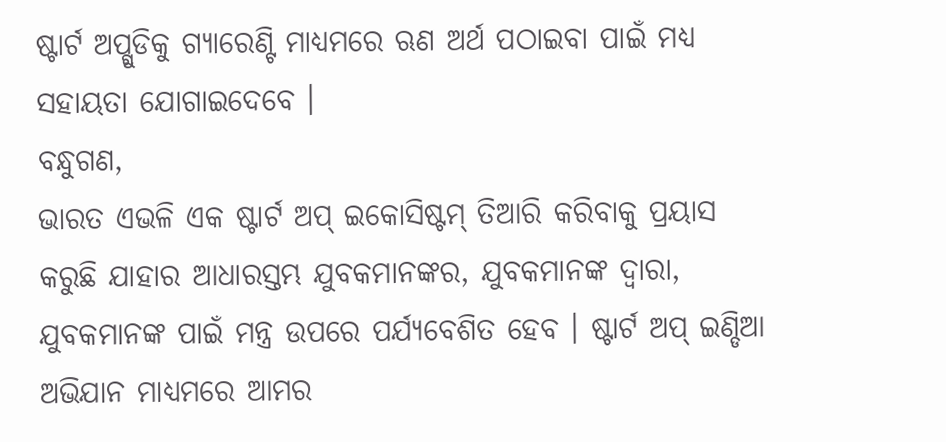ଷ୍ଟାର୍ଟ ଅପ୍ଗୁଡିକୁ ଗ୍ୟାରେଣ୍ଟି ମାଧ୍ୟମରେ ଋଣ ଅର୍ଥ ପଠାଇବା ପାଇଁ ମଧ୍ୟ ସହାୟତା ଯୋଗାଇଦେବେ ।
ବନ୍ଧୁଗଣ,
ଭାରତ ଏଭଳି ଏକ ଷ୍ଟାର୍ଟ ଅପ୍ ଇକୋସିଷ୍ଟମ୍ ତିଆରି କରିବାକୁ ପ୍ରୟାସ କରୁଛି ଯାହାର ଆଧାରସ୍ତମ୍ଭ ଯୁବକମାନଙ୍କର, ଯୁବକମାନଙ୍କ ଦ୍ୱାରା, ଯୁବକମାନଙ୍କ ପାଇଁ ମନ୍ତ୍ର ଉପରେ ପର୍ଯ୍ୟବେଶିତ ହେବ । ଷ୍ଟାର୍ଟ ଅପ୍ ଇଣ୍ଡିଆ ଅଭିଯାନ ମାଧ୍ୟମରେ ଆମର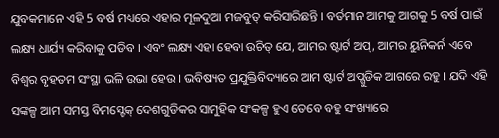ଯୁବକମାନେ ଏହି 5 ବର୍ଷ ମଧ୍ୟରେ ଏହାର ମୂଳଦୁଆ ମଜବୁତ୍ କରିସାରିଛନ୍ତି । ବର୍ତମାନ ଆମକୁ ଆଗକୁ 5 ବର୍ଷ ପାଇଁ ଲକ୍ଷ୍ୟ ଧାର୍ଯ୍ୟ କରିବାକୁ ପଡିବ । ଏବଂ ଲକ୍ଷ୍ୟ ଏହା ହେବା ଉଚିତ୍ ଯେ, ଆମର ଷ୍ଟାର୍ଟ ଅପ୍, ଆମର ୟୁନିକର୍ନ ଏବେ ବିଶ୍ୱର ବୃହତମ ସଂସ୍ଥା ଭଳି ଉଭା ହେଉ । ଭବିଷ୍ୟତ ପ୍ରଯୁକ୍ତିବିଦ୍ୟାରେ ଆମ ଷ୍ଟାର୍ଟ ଅପ୍ଗୁଡିକ ଆଗରେ ରହୁ । ଯଦି ଏହି ସଙ୍କଳ୍ପ ଆମ ସମସ୍ତ ବିମସ୍ଟେକ୍ ଦେଶଗୁଡିକର ସାମୁହିକ ସଂକଳ୍ପ ହୁଏ ତେବେ ବହୁ ସଂଖ୍ୟାରେ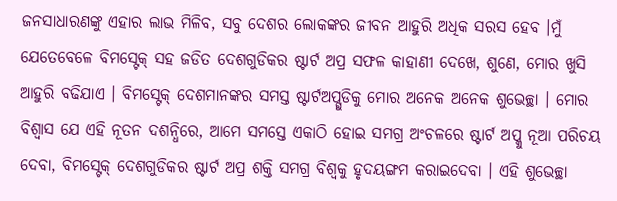ଜନସାଧାରଣଙ୍କୁ ଏହାର ଲାଭ ମିଳିବ, ସବୁ ଦେଶର ଲୋକଙ୍କର ଜୀବନ ଆହୁରି ଅଧିକ ସରସ ହେବ ।ମୁଁ ଯେତେବେଳେ ବିମସ୍ଟେକ୍ ସହ ଜଡିତ ଦେଶଗୁଡିକର ଷ୍ଟାର୍ଟ ଅପ୍ର ସଫଳ କାହାଣୀ ଦେଖେ, ଶୁଣେ, ମୋର ଖୁସି ଆହୁରି ବଢିଯାଏ । ବିମସ୍ଟେକ୍ ଦେଶମାନଙ୍କର ସମସ୍ତ ଷ୍ଟାର୍ଟଅପ୍ଗୁଡିକୁ ମୋର ଅନେକ ଅନେକ ଶୁଭେଚ୍ଛା । ମୋର ବିଶ୍ୱାସ ଯେ ଏହି ନୂତନ ଦଶନ୍ଧିରେ, ଆମେ ସମସ୍ତେ ଏକାଠି ହୋଇ ସମଗ୍ର ଅଂଚଳରେ ଷ୍ଟାର୍ଟ ଅପ୍କୁ ନୂଆ ପରିଚୟ ଦେବା, ବିମସ୍ଟେକ୍ ଦେଶଗୁଡିକର ଷ୍ଟାର୍ଟ ଅପ୍ର ଶକ୍ତି ସମଗ୍ର ବିଶ୍ୱକୁ ହୃଦୟଙ୍ଗମ କରାଇଦେବା । ଏହି ଶୁଭେଚ୍ଛା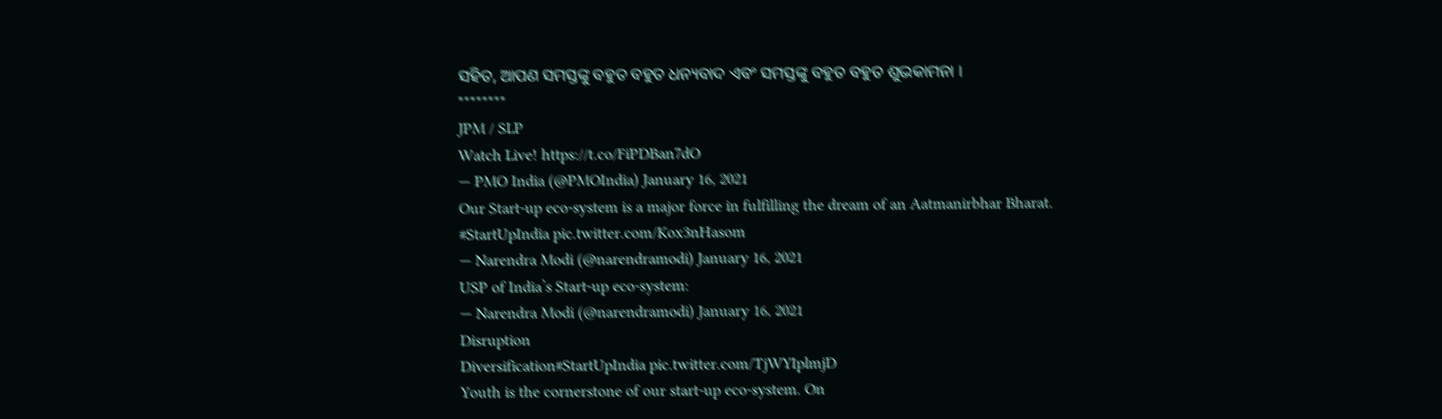ସହିତ, ଆପଣ ସମସ୍ତଙ୍କୁ ବହୁତ ବହୁତ ଧନ୍ୟବାଦ ଏବଂ ସମସ୍ତଙ୍କୁ ବହୁତ ବହୁତ ଶୁଭକାମନା ।
********
JPM / SLP
Watch Live! https://t.co/FiPDBan7dO
— PMO India (@PMOIndia) January 16, 2021
Our Start-up eco-system is a major force in fulfilling the dream of an Aatmanirbhar Bharat. #StartUpIndia pic.twitter.com/Kox3nHasom
— Narendra Modi (@narendramodi) January 16, 2021
USP of India’s Start-up eco-system:
— Narendra Modi (@narendramodi) January 16, 2021
Disruption
Diversification#StartUpIndia pic.twitter.com/TjWYIplmjD
Youth is the cornerstone of our start-up eco-system. On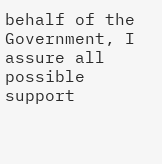behalf of the Government, I assure all possible support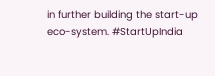in further building the start-up eco-system. #StartUpIndia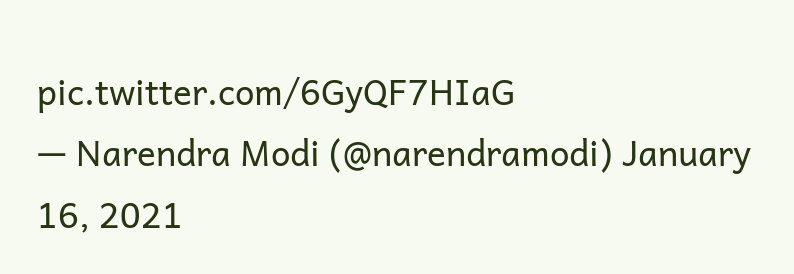pic.twitter.com/6GyQF7HIaG
— Narendra Modi (@narendramodi) January 16, 2021